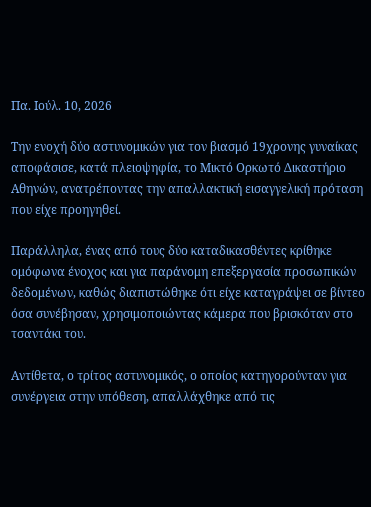Πα. Ιούλ. 10, 2026

Την ενοχή δύο αστυνομικών για τον βιασμό 19χρονης γυναίκας αποφάσισε, κατά πλειοψηφία, το Μικτό Ορκωτό Δικαστήριο Αθηνών, ανατρέποντας την απαλλακτική εισαγγελική πρόταση που είχε προηγηθεί.

Παράλληλα, ένας από τους δύο καταδικασθέντες κρίθηκε ομόφωνα ένοχος και για παράνομη επεξεργασία προσωπικών δεδομένων, καθώς διαπιστώθηκε ότι είχε καταγράψει σε βίντεο όσα συνέβησαν, χρησιμοποιώντας κάμερα που βρισκόταν στο τσαντάκι του.

Αντίθετα, ο τρίτος αστυνομικός, ο οποίος κατηγορούνταν για συνέργεια στην υπόθεση, απαλλάχθηκε από τις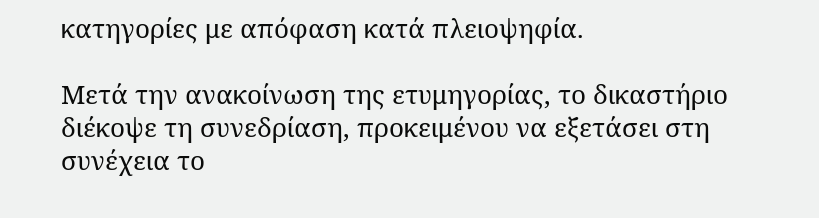κατηγορίες με απόφαση κατά πλειοψηφία.

Μετά την ανακοίνωση της ετυμηγορίας, το δικαστήριο διέκοψε τη συνεδρίαση, προκειμένου να εξετάσει στη συνέχεια το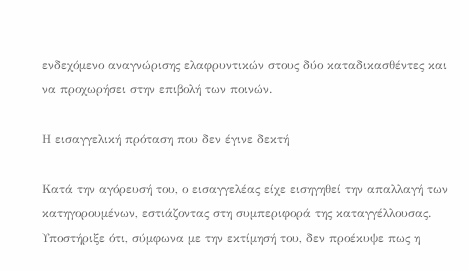ενδεχόμενο αναγνώρισης ελαφρυντικών στους δύο καταδικασθέντες και να προχωρήσει στην επιβολή των ποινών.

Η εισαγγελική πρόταση που δεν έγινε δεκτή

Κατά την αγόρευσή του, ο εισαγγελέας είχε εισηγηθεί την απαλλαγή των κατηγορουμένων, εστιάζοντας στη συμπεριφορά της καταγγέλλουσας. Υποστήριξε ότι, σύμφωνα με την εκτίμησή του, δεν προέκυψε πως η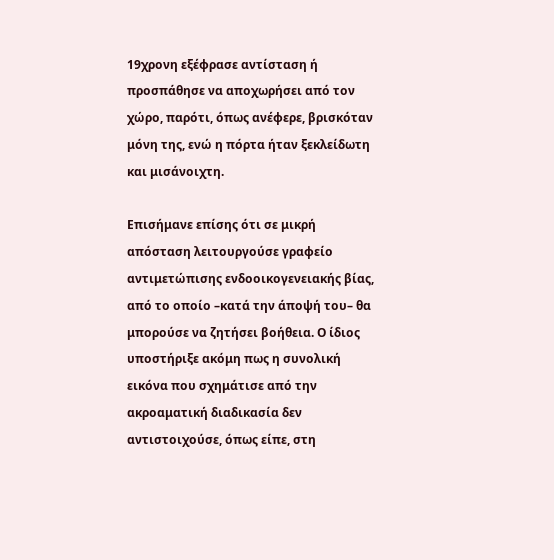19χρονη εξέφρασε αντίσταση ή προσπάθησε να αποχωρήσει από τον χώρο, παρότι, όπως ανέφερε, βρισκόταν μόνη της, ενώ η πόρτα ήταν ξεκλείδωτη και μισάνοιχτη.

Επισήμανε επίσης ότι σε μικρή απόσταση λειτουργούσε γραφείο αντιμετώπισης ενδοοικογενειακής βίας, από το οποίο –κατά την άποψή του– θα μπορούσε να ζητήσει βοήθεια. Ο ίδιος υποστήριξε ακόμη πως η συνολική εικόνα που σχημάτισε από την ακροαματική διαδικασία δεν αντιστοιχούσε, όπως είπε, στη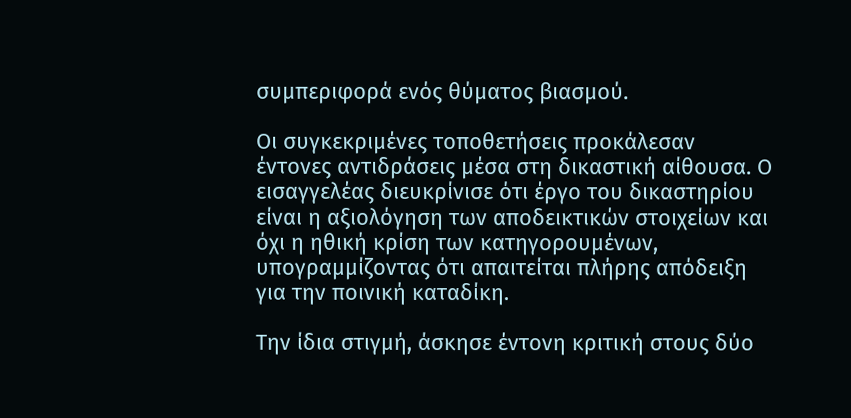συμπεριφορά ενός θύματος βιασμού.

Οι συγκεκριμένες τοποθετήσεις προκάλεσαν έντονες αντιδράσεις μέσα στη δικαστική αίθουσα. Ο εισαγγελέας διευκρίνισε ότι έργο του δικαστηρίου είναι η αξιολόγηση των αποδεικτικών στοιχείων και όχι η ηθική κρίση των κατηγορουμένων, υπογραμμίζοντας ότι απαιτείται πλήρης απόδειξη για την ποινική καταδίκη.

Την ίδια στιγμή, άσκησε έντονη κριτική στους δύο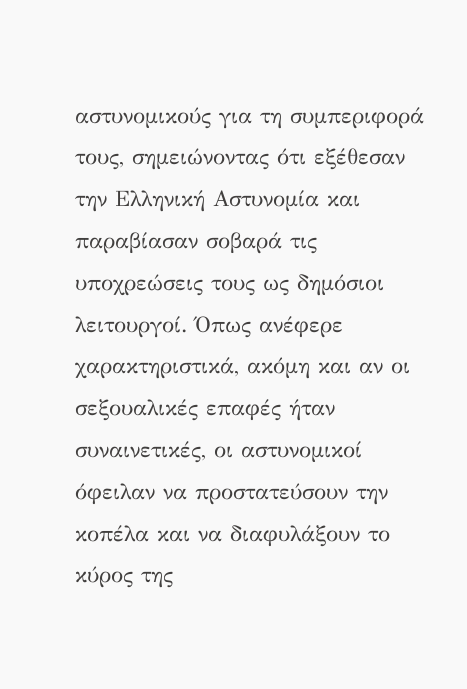αστυνομικούς για τη συμπεριφορά τους, σημειώνοντας ότι εξέθεσαν την Ελληνική Αστυνομία και παραβίασαν σοβαρά τις υποχρεώσεις τους ως δημόσιοι λειτουργοί. Όπως ανέφερε χαρακτηριστικά, ακόμη και αν οι σεξουαλικές επαφές ήταν συναινετικές, οι αστυνομικοί όφειλαν να προστατεύσουν την κοπέλα και να διαφυλάξουν το κύρος της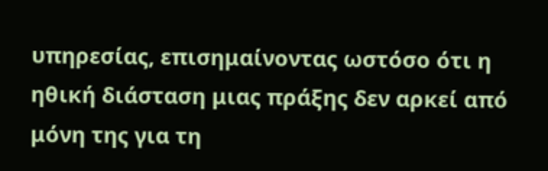υπηρεσίας, επισημαίνοντας ωστόσο ότι η ηθική διάσταση μιας πράξης δεν αρκεί από μόνη της για τη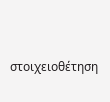στοιχειοθέτηση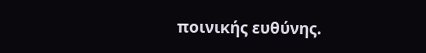ποινικής ευθύνης.